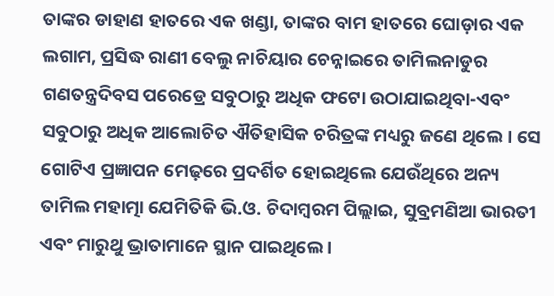ତାଙ୍କର ଡାହାଣ ହାତରେ ଏକ ଖଣ୍ଡା, ତାଙ୍କର ବାମ ହାତରେ ଘୋଡ଼ାର ଏକ ଲଗାମ, ପ୍ରସିଦ୍ଧ ରାଣୀ ବେଲୁ ନାଚିୟାର ଚେନ୍ନାଇରେ ତାମିଲନାଡୁର ଗଣତନ୍ତ୍ରଦିବସ ପରେଡ୍ରେ ସବୁଠାରୁ ଅଧିକ ଫଟୋ ଉଠାଯାଇଥିବା-ଏବଂ ସବୁଠାରୁ ଅଧିକ ଆଲୋଚିତ ଐତିହାସିକ ଚରିତ୍ରଙ୍କ ମଧ୍ୟରୁ ଜଣେ ଥିଲେ। ସେ ଗୋଟିଏ ପ୍ରଜ୍ଞାପନ ମେଢ଼ରେ ପ୍ରଦର୍ଶିତ ହୋଇଥିଲେ ଯେଉଁଥିରେ ଅନ୍ୟ ତାମିଲ ମହାତ୍ମା ଯେମିତିକି ଭି.ଓ. ଚିଦାମ୍ବରମ ପିଲ୍ଲାଇ, ସୁବ୍ରମଣିଆ ଭାରତୀ ଏବଂ ମାରୁଥୁ ଭ୍ରାତାମାନେ ସ୍ଥାନ ପାଇଥିଲେ ।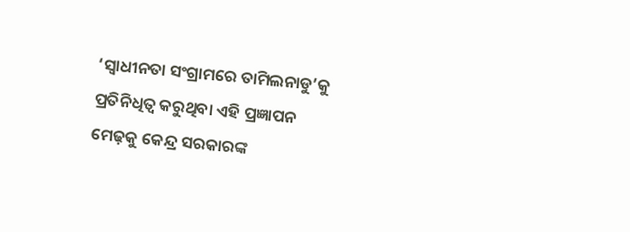‘ସ୍ୱାଧୀନତା ସଂଗ୍ରାମରେ ତାମିଲନାଡୁ’କୁ ପ୍ରତିନିଧିତ୍ୱ କରୁଥିବା ଏହି ପ୍ରଜ୍ଞାପନ ମେଢ଼କୁ କେନ୍ଦ୍ର ସରକାରଙ୍କ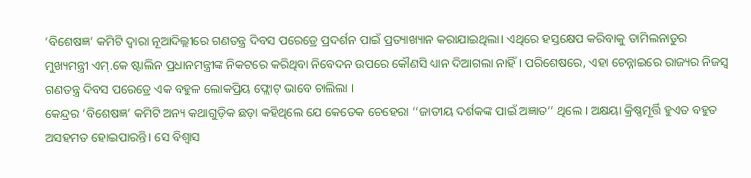‘ବିଶେଷଜ୍ଞ’ କମିଟି ଦ୍ୱାରା ନୂଆଦିଲ୍ଲୀରେ ଗଣତନ୍ତ୍ର ଦିବସ ପରେଡ୍ରେ ପ୍ରଦର୍ଶନ ପାଇଁ ପ୍ରତ୍ୟାଖ୍ୟାନ କରାଯାଇଥିଲା। ଏଥିରେ ହସ୍ତକ୍ଷେପ କରିବାକୁ ତାମିଲନାଡୁର ମୁଖ୍ୟମନ୍ତ୍ରୀ ଏମ୍.କେ ଷ୍ଟାଲିନ ପ୍ରଧାନମନ୍ତ୍ରୀଙ୍କ ନିକଟରେ କରିଥିବା ନିବେଦନ ଉପରେ କୌଣସି ଧ୍ୟାନ ଦିଆଗଲା ନାହିଁ । ପରିଶେଷରେ, ଏହା ଚେନ୍ନାଇରେ ରାଜ୍ୟର ନିଜସ୍ୱ ଗଣତନ୍ତ୍ର ଦିବସ ପରେଡ୍ରେ ଏକ ବହୁଳ ଲୋକପ୍ରିୟ ଫ୍ଲୋଟ୍ ଭାବେ ଚାଲିଲା ।
କେନ୍ଦ୍ରର ‘ବିଶେଷଜ୍ଞ’ କମିଟି ଅନ୍ୟ କଥାଗୁଡ଼ିକ ଛଡ଼ା କହିଥିଲେ ଯେ କେତେକ ଚେହେରା ‘‘ଜାତୀୟ ଦର୍ଶକଙ୍କ ପାଇଁ ଅଜ୍ଞାତ’’ ଥିଲେ । ଅକ୍ଷୟା କ୍ରିଷ୍ଣମୂର୍ତ୍ତି ହୁଏତ ବହୁତ ଅସହମତ ହୋଇପାରନ୍ତି। ସେ ବିଶ୍ୱାସ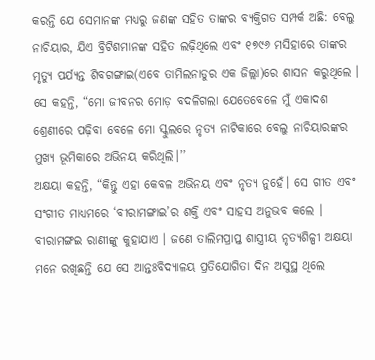କରନ୍ତି ଯେ ସେମାନଙ୍କ ମଧ୍ୟରୁ ଜଣଙ୍କ ସହିତ ତାଙ୍କର ବ୍ୟକ୍ତିଗତ ସମ୍ପର୍କ ଅଛି: ବେଲୁ ନାଚିୟାର, ଯିଏ ବ୍ରିଟିଶମାନଙ୍କ ସହିତ ଲଢ଼ିଥିଲେ ଏବଂ ୧୭୯୬ ମସିହାରେ ତାଙ୍କର ମୃତ୍ୟୁ ପର୍ଯ୍ୟନ୍ତ ଶିବଗଙ୍ଗାଇ(ଏବେ ତାମିଲନାଡୁର ଏକ ଜିଲ୍ଲା)ରେ ଶାସନ କରୁଥିଲେ ।
ସେ କହନ୍ତି, “ମୋ ଜୀବନର ମୋଡ଼ ବଦଳିଗଲା ଯେତେବେଳେ ମୁଁ ଏକାଦଶ ଶ୍ରେଣୀରେ ପଢ଼ିବା ବେଳେ ମୋ ସ୍କୁଲରେ ନୃତ୍ୟ ନାଟିକାରେ ବେଲୁ ନାଚିୟାରଙ୍କର ମୁଖ୍ୟ ଭୂମିକାରେ ଅଭିନୟ କରିଥିଲି।’’
ଅକ୍ଷୟା କହନ୍ତି, “କିନ୍ତୁ ଏହା କେବଳ ଅଭିନୟ ଏବଂ ନୃତ୍ୟ ନୁହେଁ। ସେ ଗୀତ ଏବଂ ସଂଗୀତ ମାଧ୍ୟମରେ ‘ବୀରାମଙ୍ଗାଇ’ର ଶକ୍ତି ଏବଂ ସାହସ ଅନୁଭବ କଲେ । ବୀରାମଙ୍ଗଇ ରାଣୀଙ୍କୁ କୁହାଯାଏ । ଜଣେ ତାଲିମପ୍ରାପ୍ତ ଶାସ୍ତ୍ରୀୟ ନୃତ୍ୟଶିଳ୍ପୀ ଅକ୍ଷୟା ମନେ ରଖିଛନ୍ତି ଯେ ସେ ଆନ୍ତଃବିଦ୍ୟାଳୟ ପ୍ରତିଯୋଗିତା ଦିନ ଅସୁସ୍ଥ ଥିଲେ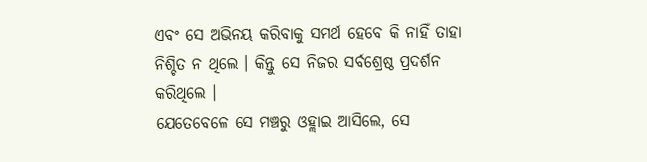ଏବଂ ସେ ଅଭିନୟ କରିବାକୁ ସମର୍ଥ ହେବେ କି ନାହିଁ ତାହା ନିଶ୍ଚିତ ନ ଥିଲେ । କିନ୍ତୁ ସେ ନିଜର ସର୍ବଶ୍ରେଷ୍ଠ ପ୍ରଦର୍ଶନ କରିଥିଲେ ।
ଯେତେବେଳେ ସେ ମଞ୍ଚରୁ ଓହ୍ଲାଇ ଆସିଲେ, ସେ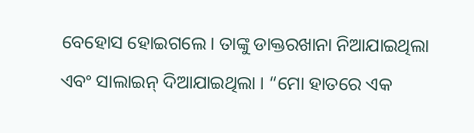ବେହୋସ ହୋଇଗଲେ। ତାଙ୍କୁ ଡାକ୍ତରଖାନା ନିଆଯାଇଥିଲା ଏବଂ ସାଲାଇନ୍ ଦିଆଯାଇଥିଲା । “ମୋ ହାତରେ ଏକ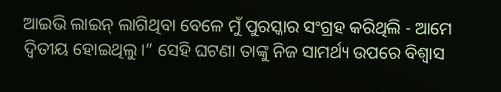ଆଇଭି ଲାଇନ୍ ଲାଗିଥିବା ବେଳେ ମୁଁ ପୁରସ୍କାର ସଂଗ୍ରହ କରିଥିଲି - ଆମେ ଦ୍ୱିତୀୟ ହୋଇଥିଲୁ।” ସେହି ଘଟଣା ତାଙ୍କୁ ନିଜ ସାମର୍ଥ୍ୟ ଉପରେ ବିଶ୍ୱାସ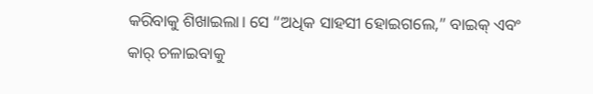କରିବାକୁ ଶିଖାଇଲା। ସେ “ଅଧିକ ସାହସୀ ହୋଇଗଲେ,” ବାଇକ୍ ଏବଂ କାର୍ ଚଳାଇବାକୁ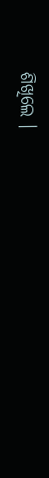ଶିଖିଲେ ।